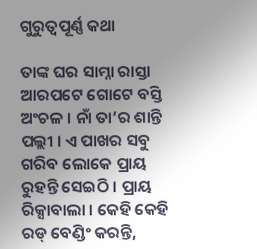ଗୁରୁତ୍ୱପୂର୍ଣ୍ଣ କଥା

ତାଙ୍କ ଘର ସାମ୍ନା ରାସ୍ତା ଆରପଟେ ଗୋଟେ ବସ୍ତି ଅଂଚଳ । ନାଁ ତା’ର ଶାନ୍ତି ପଲ୍ଲୀ । ଏ ପାଖର ସବୁ ଗରିବ ଲୋକେ ପ୍ରାୟ ରୁହନ୍ତି ସେଇଠି । ପ୍ରାୟ ରିକ୍ସାବାଲା । କେହି କେହି ରଡ୍ ବେଣ୍ଡିଂ କରନ୍ତି,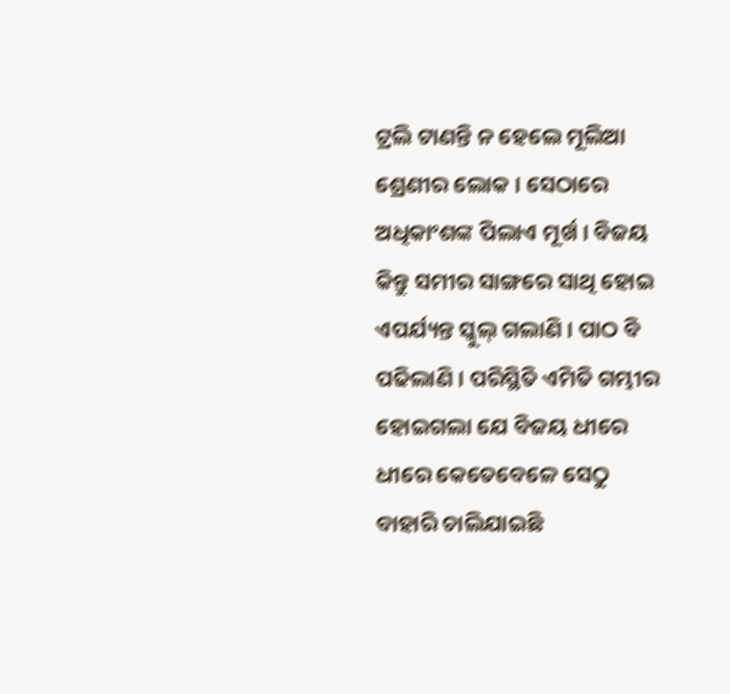ଟ୍ରଲି ଟାଣନ୍ତି ନ ହେଲେ ମୂଲିଆ ଶ୍ରେଣୀର ଲୋକ । ସେଠାରେ ଅଧିକାଂଶଙ୍କ ପିଲାଏ ମୂର୍ଖ । ବିଜୟ କିନ୍ତୁ ସମୀର ସାଙ୍ଗରେ ସାଥି ହୋଇ ଏପର୍ଯ୍ୟନ୍ତ ସ୍କୁଲ୍ ଗଲାଣି । ପାଠ ବି ପଢିଲାଣି । ପରିସ୍ଥିତି ଏମିତି ଗମ୍ଭୀର ହୋଇଗଲା ଯେ ବିଜୟ ଧୀରେ ଧୀରେ କେତେବେଳେ ସେଠୁ ବାହାରି ଚାଲିଯାଇଛି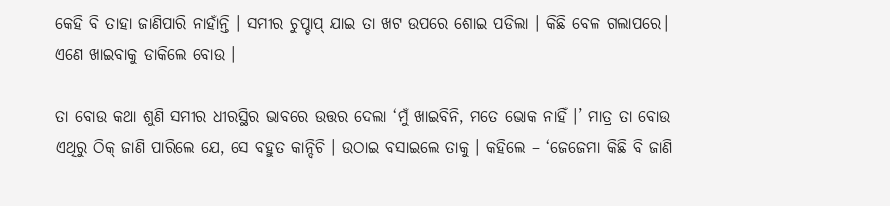କେହି ବି ତାହା ଜାଣିପାରି ନାହାଁନ୍ତି । ସମୀର ଚୁପ୍ଚାପ୍ ଯାଇ ତା ଖଟ ଉପରେ ଶୋଇ ପଡିଲା । କିଛି ବେଳ ଗଲାପରେ। ଏଣେ ଖାଇବାକୁ ଡାକିଲେ ବୋଉ ।

ତା ବୋଉ କଥା ଶୁଣି ସମୀର ଧୀରସ୍ଥିର ଭାବରେ ଉତ୍ତର ଦେଲା ‘ମୁଁ ଖାଇବିନି, ମତେ ଭୋକ ନାହିଁ ।’ ମାତ୍ର ତା ବୋଉ ଏଥିରୁ ଠିକ୍ ଜାଣି ପାରିଲେ ଯେ, ସେ ବହୁତ କାନ୍ଦିଚି । ଉଠାଇ ବସାଇଲେ ତାକୁ । କହିଲେ – ‘ଜେଜେମା କିଛି ବି ଜାଣି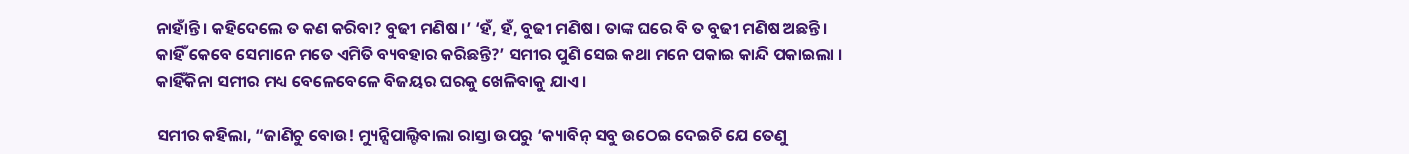ନାହାଁନ୍ତି । କହିଦେଲେ ତ କଣ କରିବା? ବୁଢୀ ମଣିଷ ।’ ‘ହଁ, ହଁ, ବୁଢୀ ମଣିଷ । ତାଙ୍କ ଘରେ ବି ତ ବୁଢୀ ମଣିଷ ଅଛନ୍ତି । କାହିଁ କେବେ ସେମାନେ ମତେ ଏମିତି ବ୍ୟବହାର କରିଛନ୍ତି?’ ସମୀର ପୁଣି ସେଇ କଥା ମନେ ପକାଇ କାନ୍ଦି ପକାଇଲା । କାହିଁକିନା ସମୀର ମଧ୍ୟ ବେଳେବେଳେ ବିଜୟର ଘରକୁ ଖେଳିବାକୁ ଯାଏ ।

ସମୀର କହିଲା, “ଜାଣିଚୁ ବୋଉ! ମ୍ୟୁନ୍ସିପାଲ୍ଟିବାଲା ରାସ୍ତା ଉପରୁ ‘କ୍ୟାବିନ୍ ସବୁ ଉଠେଇ ଦେଇଚି ଯେ ତେଣୁ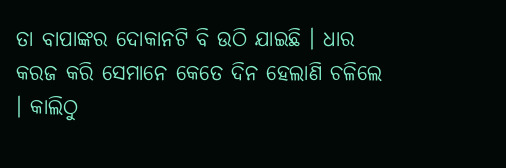ତା ବାପାଙ୍କର ଦୋକାନଟି ବି ଉଠି ଯାଇଛି । ଧାର କରଜ କରି ସେମାନେ କେତେ ଦିନ ହେଲାଣି ଚଳିଲେ । କାଲିଠୁ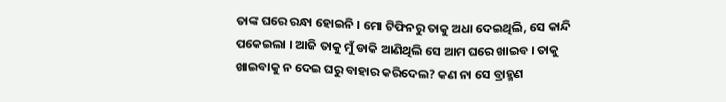ତାଙ୍କ ଘରେ ରନ୍ଧା ହୋଇନି । ମୋ ଟିଫିନରୁ ତାକୁ ଅଧା ଦେଇଥିଲି, ସେ କାନ୍ଦି ପକେଇଲା । ଆଜି ତାକୁ ମୁଁ ଡାକି ଆଣିଥିଲି ସେ ଆମ ଘରେ ଖାଇବ । ତାକୁ ଖାଇବାକୁ ନ ଦେଇ ଘରୁ ବାହାର କରିଦେଲ? କଣ ନା ସେ ବ୍ରାହ୍ମଣ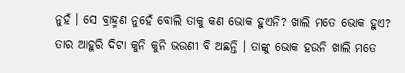ନୁହଁ । ସେ ବ୍ରାହ୍ମଣ ନୁହେଁ ବୋଲି ତାକୁ କଣ ଭୋକ ହୁଏନି? ଖାଲି ମତେ ଭୋକ ହୁଏ? ତାର ଆହୁରି ଦିଟା କୁନି କୁନି ଭଉଣୀ ବି ଅଛନ୍ତି । ତାଙ୍କୁ ଭୋକ ହଉନି ଖାଲି ମତେ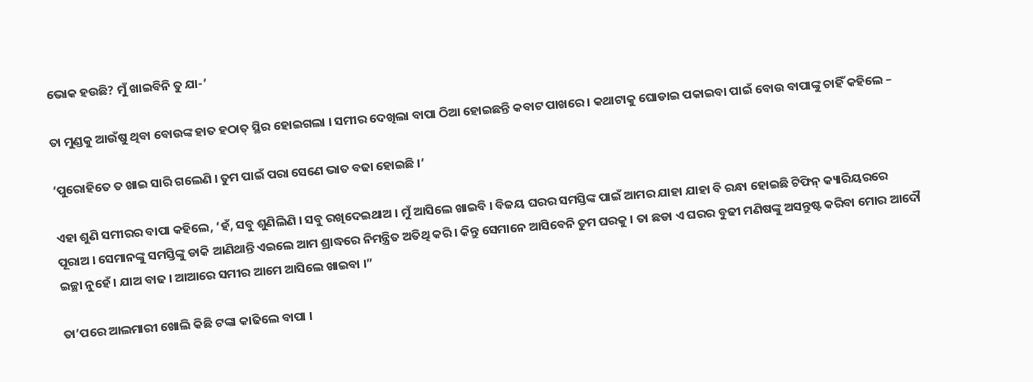ଭୋକ ହଉଛି? ମୁଁ ଖାଇବିନି ତୁ ଯା-’

ତା ମୁଣ୍ଡକୁ ଆଉଁଷୁ ଥିବା ବୋଉଙ୍କ ହାତ ହଠାତ୍ ସ୍ଥିର ହୋଇଗଲା । ସମୀର ଦେଖିଲା ବାପା ଠିଆ ହୋଇଛନ୍ତି କବାଟ ପାଖରେ । କଥାଟାକୁ ଘୋଡାଇ ପକାଇବା ପାଇଁ ବୋଉ ବାପାଙ୍କୁ ଚାହିଁ କହିଲେ –

‘ପୁରୋହିତେ ତ ଖାଇ ସାରି ଗଲେଣି । ତୁମ ପାଇଁ ପରା ସେଣେ ଭାତ ବଢା ହୋଇଛି ।’

ଏହା ଶୁଣି ସମୀରର ବାପା କହିଲେ, ‘ହଁ, ସବୁ ଶୁଣିଲିଣି । ସବୁ ରଖିଦେଇଥାଅ । ମୁଁ ଆସିଲେ ଖାଇବି । ବିଜୟ ଘରର ସମସ୍ତିଙ୍କ ପାଇଁ ଆମର ଯାହା ଯାହା ବି ରନ୍ଧା ହୋଇଛି ଟିଫିନ୍ କ୍ୟାରିୟରରେ ପୂରାଅ । ସେମାନଙ୍କୁ ସମସ୍ତିଙ୍କୁ ଡାକି ଆଣିଥାନ୍ତି ଏଇଲେ ଆମ ଶ୍ରାଦ୍ଧରେ ନିମନ୍ତ୍ରିତ ଅତିଥି କରି । କିନ୍ତୁ ସେମାନେ ଆସିବେନି ତୁମ ଘରକୁ । ତା ଛଡା ଏ ଘରର ବୁଢୀ ମଣିଷଙ୍କୁ ଅସନ୍ତୁଷ୍ଟ କରିବା ମୋର ଆଦୌ ଇଚ୍ଛା ନୁହେଁ । ଯାଅ ବାଢ । ଆଆରେ ସମୀର ଆମେ ଆସିଲେ ଖାଇବା ।”

ତା’ପରେ ଆଲମାରୀ ଖୋଲି କିଛି ଟଙ୍କା କାଢିଲେ ବାପା ।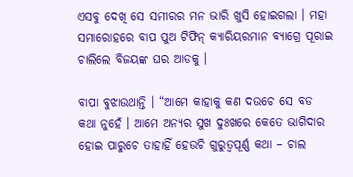ଏସବୁ ଦେଖି ସେ ସମୀରର ମନ ଭାରି ଖୁସି ହୋଇଗଲା । ମହା ସମାରୋହରେ ବାପ ପୁଅ ଟିଫିନ୍ କ୍ୟାରିୟରମାନ ବ୍ୟାଗ୍ରେ ପୂରାଇ ଚାଲିଲେ ବିଜୟଙ୍କ ଘର ଆଡକୁ ।

ବାପା ବୁଝାଉଥାନ୍ତି । “ଆମେ କାହାକୁ କଣ ଦଉଚେ ସେ ବଡ କଥା ନୁହେଁ । ଆମେ ଅନ୍ୟର ସୁଖ ଦୁଃଖରେ କେତେ ଭାଗିଦାର ହୋଇ ପାରୁଚେ ତାହାହିଁ ହେଉଚି ଗୁରୁତ୍ୱପୂର୍ଣ୍ଣ କଥା – ଚାଲ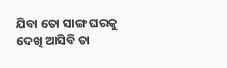ଯିବା ତୋ ସାଙ୍ଗ ଘରକୁ ଦେଖି ଆସିବି ତା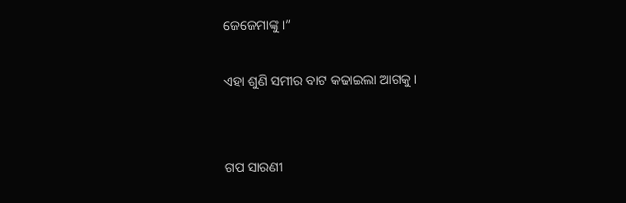ଜେଜେମାଙ୍କୁ ।”

ଏହା ଶୁଣି ସମୀର ବାଟ କଢାଇଲା ଆଗକୁ ।


ଗପ ସାରଣୀ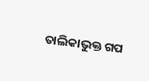ତାଲିକାଭୁକ୍ତ ଗପ